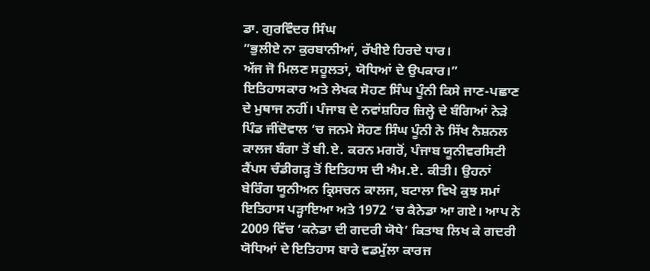ਡਾ. ਗੁਰਵਿੰਦਰ ਸਿੰਘ
”ਭੁਲੀਏ ਨਾ ਕੁਰਬਾਨੀਆਂ, ਰੱਖੀਏ ਹਿਰਦੇ ਧਾਰ।
ਅੱਜ ਜੋ ਮਿਲਣ ਸਹੂਲਤਾਂ, ਯੋਧਿਆਂ ਦੇ ਉਪਕਾਰ।”
ਇਤਿਹਾਸਕਾਰ ਅਤੇ ਲੇਖਕ ਸੋਹਣ ਸਿੰਘ ਪੂੰਨੀ ਕਿਸੇ ਜਾਣ-ਪਛਾਣ ਦੇ ਮੁਥਾਜ ਨਹੀਂ। ਪੰਜਾਬ ਦੇ ਨਵਾਂਸ਼ਹਿਰ ਜ਼ਿਲ੍ਹੇ ਦੇ ਬੰਗਿਆਂ ਨੇੜੇ ਪਿੰਡ ਜੀਂਦੋਵਾਲ ‘ਚ ਜਨਮੇ ਸੋਹਣ ਸਿੰਘ ਪੂੰਨੀ ਨੇ ਸਿੱਖ ਨੈਸ਼ਨਲ ਕਾਲਜ ਬੰਗਾ ਤੋਂ ਬੀ.ਏ. ਕਰਨ ਮਗਰੋਂ, ਪੰਜਾਬ ਯੂਨੀਵਰਸਿਟੀ ਕੈਂਪਸ ਚੰਡੀਗੜ੍ਹ ਤੋਂ ਇਤਿਹਾਸ ਦੀ ਐਮ.ਏ. ਕੀਤੀ। ਉਹਨਾਂ ਬੇਰਿੰਗ ਯੂਨੀਅਨ ਕ੍ਰਿਸਚਨ ਕਾਲਜ, ਬਟਾਲਾ ਵਿਖੇ ਕੁਝ ਸਮਾਂ ਇਤਿਹਾਸ ਪੜ੍ਹਾਇਆ ਅਤੇ 1972 ‘ਚ ਕੈਨੇਡਾ ਆ ਗਏ। ਆਪ ਨੇ 2009 ਵਿੱਚ ‘ਕਨੇਡਾ ਦੀ ਗਦਰੀ ਯੋਧੇ’ ਕਿਤਾਬ ਲਿਖ ਕੇ ਗਦਰੀ ਯੋਧਿਆਂ ਦੇ ਇਤਿਹਾਸ ਬਾਰੇ ਵਡਮੁੱਲਾ ਕਾਰਜ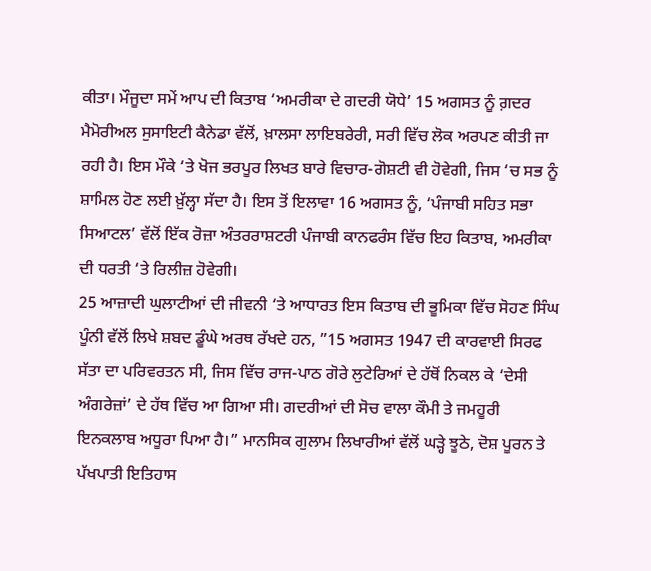ਕੀਤਾ। ਮੌਜੂਦਾ ਸਮੇਂ ਆਪ ਦੀ ਕਿਤਾਬ ‘ਅਮਰੀਕਾ ਦੇ ਗਦਰੀ ਯੋਧੇ’ 15 ਅਗਸਤ ਨੂੰ ਗ਼ਦਰ ਮੈਮੋਰੀਅਲ ਸੁਸਾਇਟੀ ਕੈਨੇਡਾ ਵੱਲੋਂ, ਖ਼ਾਲਸਾ ਲਾਇਬਰੇਰੀ, ਸਰੀ ਵਿੱਚ ਲੋਕ ਅਰਪਣ ਕੀਤੀ ਜਾ ਰਹੀ ਹੈ। ਇਸ ਮੌਕੇ ‘ਤੇ ਖੋਜ ਭਰਪੂਰ ਲਿਖਤ ਬਾਰੇ ਵਿਚਾਰ-ਗੋਸ਼ਟੀ ਵੀ ਹੋਵੇਗੀ, ਜਿਸ ‘ਚ ਸਭ ਨੂੰ ਸ਼ਾਮਿਲ ਹੋਣ ਲਈ ਖ਼ੁੱਲ੍ਹਾ ਸੱਦਾ ਹੈ। ਇਸ ਤੋਂ ਇਲਾਵਾ 16 ਅਗਸਤ ਨੂੰ, ‘ਪੰਜਾਬੀ ਸਹਿਤ ਸਭਾ ਸਿਆਟਲ’ ਵੱਲੋਂ ਇੱਕ ਰੋਜ਼ਾ ਅੰਤਰਰਾਸ਼ਟਰੀ ਪੰਜਾਬੀ ਕਾਨਫਰੰਸ ਵਿੱਚ ਇਹ ਕਿਤਾਬ, ਅਮਰੀਕਾ ਦੀ ਧਰਤੀ ‘ਤੇ ਰਿਲੀਜ਼ ਹੋਵੇਗੀ।
25 ਆਜ਼ਾਦੀ ਘੁਲਾਟੀਆਂ ਦੀ ਜੀਵਨੀ ‘ਤੇ ਆਧਾਰਤ ਇਸ ਕਿਤਾਬ ਦੀ ਭੂਮਿਕਾ ਵਿੱਚ ਸੋਹਣ ਸਿੰਘ ਪੂੰਨੀ ਵੱਲੋਂ ਲਿਖੇ ਸ਼ਬਦ ਡੂੰਘੇ ਅਰਥ ਰੱਖਦੇ ਹਨ, ”15 ਅਗਸਤ 1947 ਦੀ ਕਾਰਵਾਈ ਸਿਰਫ ਸੱਤਾ ਦਾ ਪਰਿਵਰਤਨ ਸੀ, ਜਿਸ ਵਿੱਚ ਰਾਜ-ਪਾਠ ਗੋਰੇ ਲੁਟੇਰਿਆਂ ਦੇ ਹੱਥੋਂ ਨਿਕਲ ਕੇ ‘ਦੇਸੀ ਅੰਗਰੇਜ਼ਾਂ’ ਦੇ ਹੱਥ ਵਿੱਚ ਆ ਗਿਆ ਸੀ। ਗਦਰੀਆਂ ਦੀ ਸੋਚ ਵਾਲਾ ਕੌਮੀ ਤੇ ਜਮਹੂਰੀ ਇਨਕਲਾਬ ਅਧੂਰਾ ਪਿਆ ਹੈ।” ਮਾਨਸਿਕ ਗੁਲਾਮ ਲਿਖਾਰੀਆਂ ਵੱਲੋਂ ਘੜ੍ਹੇ ਝੂਠੇ, ਦੋਸ਼ ਪੂਰਨ ਤੇ ਪੱਖਪਾਤੀ ਇਤਿਹਾਸ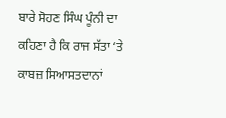ਬਾਰੇ ਸੋਹਣ ਸਿੰਘ ਪੂੰਨੀ ਦਾ ਕਹਿਣਾ ਹੈ ਕਿ ਰਾਜ ਸੱਤਾ ‘ਤੇ ਕਾਬਜ਼ ਸਿਆਸਤਦਾਨਾਂ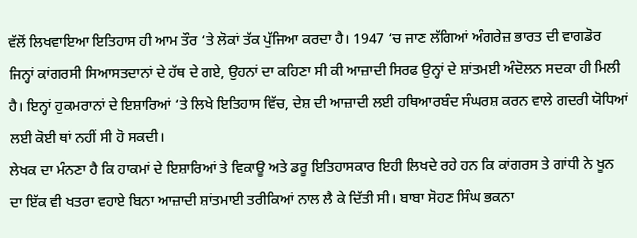ਵੱਲੋਂ ਲਿਖਵਾਇਆ ਇਤਿਹਾਸ ਹੀ ਆਮ ਤੌਰ ‘ਤੇ ਲੋਕਾਂ ਤੱਕ ਪੁੱਜਿਆ ਕਰਦਾ ਹੈ। 1947 ‘ਚ ਜਾਣ ਲੱਗਿਆਂ ਅੰਗਰੇਜ਼ ਭਾਰਤ ਦੀ ਵਾਗਡੋਰ ਜਿਨ੍ਹਾਂ ਕਾਂਗਰਸੀ ਸਿਆਸਤਦਾਨਾਂ ਦੇ ਹੱਥ ਦੇ ਗਏ, ਉਹਨਾਂ ਦਾ ਕਹਿਣਾ ਸੀ ਕੀ ਆਜ਼ਾਦੀ ਸਿਰਫ ਉਨ੍ਹਾਂ ਦੇ ਸ਼ਾਂਤਮਈ ਅੰਦੋਲਨ ਸਦਕਾ ਹੀ ਮਿਲੀ ਹੈ। ਇਨ੍ਹਾਂ ਹੁਕਮਰਾਨਾਂ ਦੇ ਇਸ਼ਾਰਿਆਂ ‘ਤੇ ਲਿਖੇ ਇਤਿਹਾਸ ਵਿੱਚ, ਦੇਸ਼ ਦੀ ਆਜ਼ਾਦੀ ਲਈ ਹਥਿਆਰਬੰਦ ਸੰਘਰਸ਼ ਕਰਨ ਵਾਲੇ ਗਦਰੀ ਯੋਧਿਆਂ ਲਈ ਕੋਈ ਥਾਂ ਨਹੀਂ ਸੀ ਹੋ ਸਕਦੀ।
ਲੇਖਕ ਦਾ ਮੰਨਣਾ ਹੈ ਕਿ ਹਾਕਮਾਂ ਦੇ ਇਸ਼ਾਰਿਆਂ ਤੇ ਵਿਕਾਊ ਅਤੇ ਡਰੂ ਇਤਿਹਾਸਕਾਰ ਇਹੀ ਲਿਖਦੇ ਰਹੇ ਹਨ ਕਿ ਕਾਂਗਰਸ ਤੇ ਗਾਂਧੀ ਨੇ ਖੂਨ ਦਾ ਇੱਕ ਵੀ ਖਤਰਾ ਵਹਾਏ ਬਿਨਾ ਆਜ਼ਾਦੀ ਸ਼ਾਂਤਮਾਈ ਤਰੀਕਿਆਂ ਨਾਲ ਲੈ ਕੇ ਦਿੱਤੀ ਸੀ। ਬਾਬਾ ਸੋਹਣ ਸਿੰਘ ਭਕਨਾ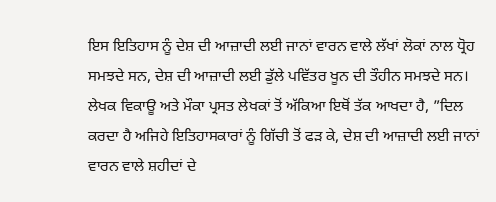ਇਸ ਇਤਿਹਾਸ ਨੂੰ ਦੇਸ਼ ਦੀ ਆਜ਼ਾਦੀ ਲਈ ਜਾਨਾਂ ਵਾਰਨ ਵਾਲੇ ਲੱਖਾਂ ਲੋਕਾਂ ਨਾਲ ਧ੍ਰੋਹ ਸਮਝਦੇ ਸਨ, ਦੇਸ਼ ਦੀ ਆਜ਼ਾਦੀ ਲਈ ਡੁੱਲੇ ਪਵਿੱਤਰ ਖੂਨ ਦੀ ਤੌਹੀਨ ਸਮਝਦੇ ਸਨ। ਲੇਖਕ ਵਿਕਾਊ ਅਤੇ ਮੌਕਾ ਪ੍ਰਸਤ ਲੇਖਕਾਂ ਤੋਂ ਅੱਕਿਆ ਇਥੋਂ ਤੱਕ ਆਖਦਾ ਹੈ, ”ਦਿਲ ਕਰਦਾ ਹੈ ਅਜਿਹੇ ਇਤਿਹਾਸਕਾਰਾਂ ਨੂੰ ਗਿੱਚੀ ਤੋਂ ਫੜ ਕੇ, ਦੇਸ਼ ਦੀ ਆਜ਼ਾਦੀ ਲਈ ਜਾਨਾਂ ਵਾਰਨ ਵਾਲੇ ਸ਼ਹੀਦਾਂ ਦੇ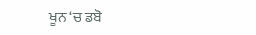ਖੂਨ ‘ਚ ਡਬੋ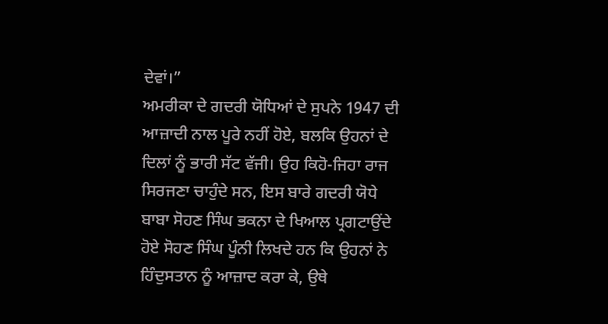ਦੇਵਾਂ।”
ਅਮਰੀਕਾ ਦੇ ਗਦਰੀ ਯੋਧਿਆਂ ਦੇ ਸੁਪਨੇ 1947 ਦੀ ਆਜ਼ਾਦੀ ਨਾਲ ਪੂਰੇ ਨਹੀਂ ਹੋਏ, ਬਲਕਿ ਉਹਨਾਂ ਦੇ ਦਿਲਾਂ ਨੂੰ ਭਾਰੀ ਸੱਟ ਵੱਜੀ। ਉਹ ਕਿਹੋ-ਜਿਹਾ ਰਾਜ ਸਿਰਜਣਾ ਚਾਹੁੰਦੇ ਸਨ, ਇਸ ਬਾਰੇ ਗਦਰੀ ਯੋਧੇ ਬਾਬਾ ਸੋਹਣ ਸਿੰਘ ਭਕਨਾ ਦੇ ਖਿਆਲ ਪ੍ਰਗਟਾਉਂਦੇ ਹੋਏ ਸੋਹਣ ਸਿੰਘ ਪੂੰਨੀ ਲਿਖਦੇ ਹਨ ਕਿ ਉਹਨਾਂ ਨੇ ਹਿੰਦੁਸਤਾਨ ਨੂੰ ਆਜ਼ਾਦ ਕਰਾ ਕੇ, ਉਥੇ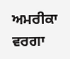ਅਮਰੀਕਾ ਵਰਗਾ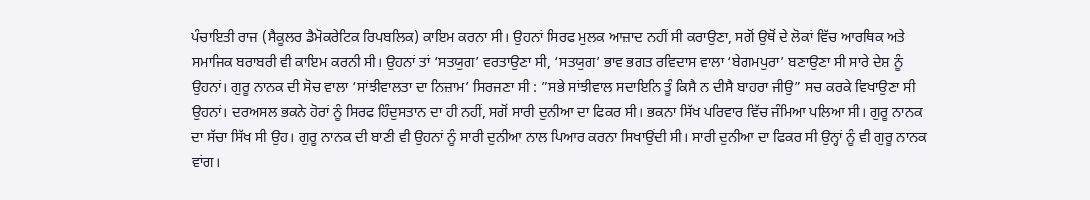ਪੰਚਾਇਤੀ ਰਾਜ (ਸੈਕੂਲਰ ਡੈਮੋਕਰੇਟਿਕ ਰਿਪਬਲਿਕ) ਕਾਇਮ ਕਰਨਾ ਸੀ। ਉਹਨਾਂ ਸਿਰਫ ਮੁਲਕ ਆਜ਼ਾਦ ਨਹੀਂ ਸੀ ਕਰਾਉਣਾ, ਸਗੋਂ ਉਥੋਂ ਦੇ ਲੋਕਾਂ ਵਿੱਚ ਆਰਥਿਕ ਅਤੇ ਸਮਾਜਿਕ ਬਰਾਬਰੀ ਵੀ ਕਾਇਮ ਕਰਨੀ ਸੀ। ਉਹਨਾਂ ਤਾਂ ‘ਸਤਯੁਗ’ ਵਰਤਾਉਣਾ ਸੀ, ‘ਸਤਯੁਗ’ ਭਾਵ ਭਗਤ ਰਵਿਦਾਸ ਵਾਲਾ ‘ਬੇਗਮਪੁਰਾ’ ਬਣਾਉਣਾ ਸੀ ਸਾਰੇ ਦੇਸ਼ ਨੂੰ ਉਹਨਾਂ। ਗੁਰੂ ਨਾਨਕ ਦੀ ਸੋਚ ਵਾਲਾ ‘ਸਾਂਝੀਵਾਲਤਾ ਦਾ ਨਿਜ਼ਾਮ’ ਸਿਰਜਣਾ ਸੀ : ”ਸਭੇ ਸਾਂਝੀਵਾਲ ਸਦਾਇਨਿ ਤੂੰ ਕਿਸੈ ਨ ਦੀਸੈ ਬਾਹਰਾ ਜੀਉ” ਸਚ ਕਰਕੇ ਵਿਖਾਉਣਾ ਸੀ ਉਹਨਾਂ। ਦਰਅਸਲ ਭਕਨੇ ਹੋਰਾਂ ਨੂੰ ਸਿਰਫ ਹਿੰਦੁਸਤਾਨ ਦਾ ਹੀ ਨਹੀਂ, ਸਗੋਂ ਸਾਰੀ ਦੁਨੀਆ ਦਾ ਫਿਕਰ ਸੀ। ਭਕਨਾ ਸਿੱਖ ਪਰਿਵਾਰ ਵਿੱਚ ਜੰਮਿਆ ਪਲਿਆ ਸੀ। ਗੁਰੂ ਨਾਨਕ ਦਾ ਸੱਚਾ ਸਿੱਖ ਸੀ ਉਹ। ਗੁਰੂ ਨਾਨਕ ਦੀ ਬਾਣੀ ਵੀ ਉਹਨਾਂ ਨੂੰ ਸਾਰੀ ਦੁਨੀਆ ਨਾਲ ਪਿਆਰ ਕਰਨਾ ਸਿਖਾਉਂਦੀ ਸੀ। ਸਾਰੀ ਦੁਨੀਆ ਦਾ ਫਿਕਰ ਸੀ ਉਨ੍ਹਾਂ ਨੂੰ ਵੀ ਗੁਰੂ ਨਾਨਕ ਵਾਂਗ।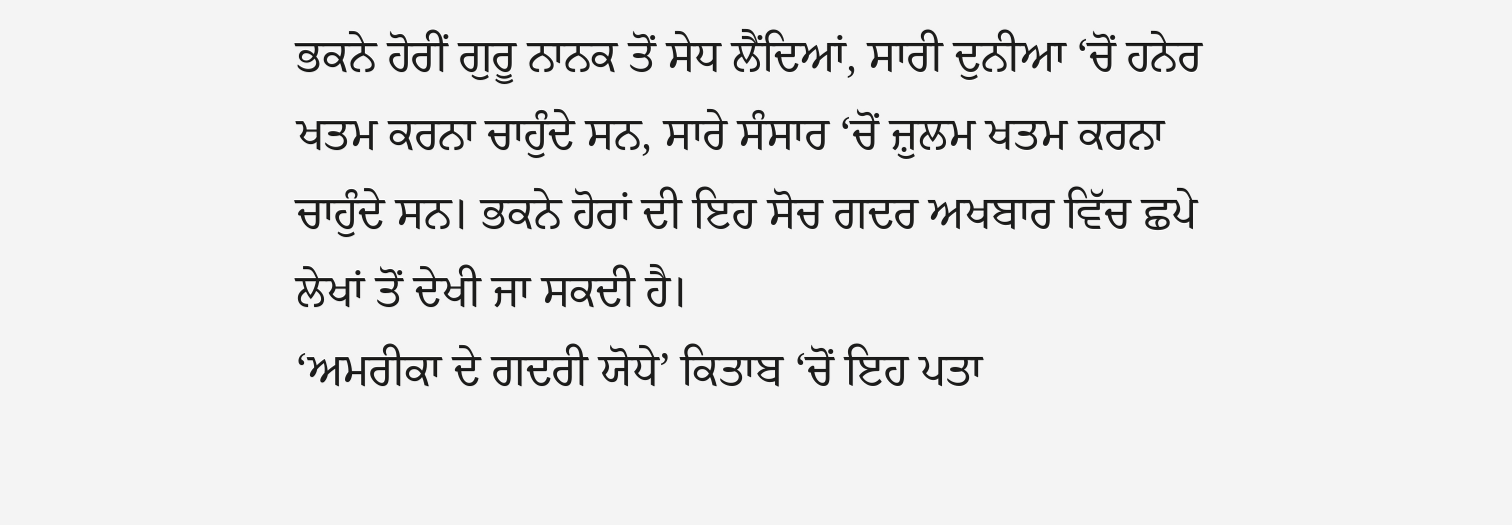ਭਕਨੇ ਹੋਰੀਂ ਗੁਰੂ ਨਾਨਕ ਤੋਂ ਸੇਧ ਲੈਂਦਿਆਂ, ਸਾਰੀ ਦੁਨੀਆ ‘ਚੋਂ ਹਨੇਰ ਖਤਮ ਕਰਨਾ ਚਾਹੁੰਦੇ ਸਨ, ਸਾਰੇ ਸੰਸਾਰ ‘ਚੋਂ ਜ਼ੁਲਮ ਖਤਮ ਕਰਨਾ ਚਾਹੁੰਦੇ ਸਨ। ਭਕਨੇ ਹੋਰਾਂ ਦੀ ਇਹ ਸੋਚ ਗਦਰ ਅਖਬਾਰ ਵਿੱਚ ਛਪੇ ਲੇਖਾਂ ਤੋਂ ਦੇਖੀ ਜਾ ਸਕਦੀ ਹੈ।
‘ਅਮਰੀਕਾ ਦੇ ਗਦਰੀ ਯੋਧੇ’ ਕਿਤਾਬ ‘ਚੋਂ ਇਹ ਪਤਾ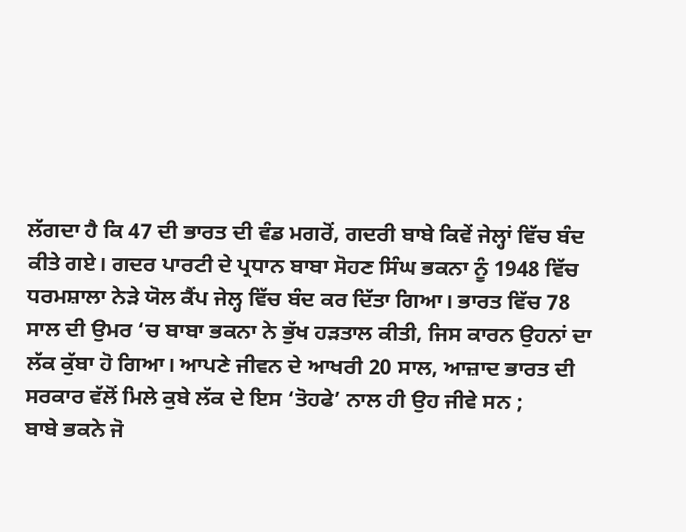ਲੱਗਦਾ ਹੈ ਕਿ 47 ਦੀ ਭਾਰਤ ਦੀ ਵੰਡ ਮਗਰੋਂ, ਗਦਰੀ ਬਾਬੇ ਕਿਵੇਂ ਜੇਲ੍ਹਾਂ ਵਿੱਚ ਬੰਦ ਕੀਤੇ ਗਏ। ਗਦਰ ਪਾਰਟੀ ਦੇ ਪ੍ਰਧਾਨ ਬਾਬਾ ਸੋਹਣ ਸਿੰਘ ਭਕਨਾ ਨੂੰ 1948 ਵਿੱਚ ਧਰਮਸ਼ਾਲਾ ਨੇੜੇ ਯੋਲ ਕੈਂਪ ਜੇਲ੍ਹ ਵਿੱਚ ਬੰਦ ਕਰ ਦਿੱਤਾ ਗਿਆ। ਭਾਰਤ ਵਿੱਚ 78 ਸਾਲ ਦੀ ਉਮਰ ‘ਚ ਬਾਬਾ ਭਕਨਾ ਨੇ ਭੁੱਖ ਹੜਤਾਲ ਕੀਤੀ, ਜਿਸ ਕਾਰਨ ਉਹਨਾਂ ਦਾ ਲੱਕ ਕੁੱਬਾ ਹੋ ਗਿਆ। ਆਪਣੇ ਜੀਵਨ ਦੇ ਆਖਰੀ 20 ਸਾਲ, ਆਜ਼ਾਦ ਭਾਰਤ ਦੀ ਸਰਕਾਰ ਵੱਲੋਂ ਮਿਲੇ ਕੁਬੇ ਲੱਕ ਦੇ ਇਸ ‘ਤੋਹਫੇ’ ਨਾਲ ਹੀ ਉਹ ਜੀਵੇ ਸਨ ;
ਬਾਬੇ ਭਕਨੇ ਜੋ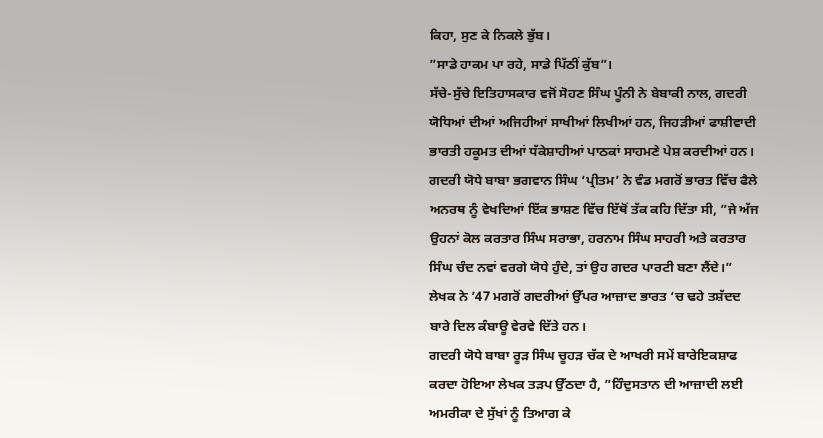ਕਿਹਾ, ਸੁਣ ਕੇ ਨਿਕਲੇ ਭੁੱਬ।
”ਸਾਡੇ ਹਾਕਮ ਪਾ ਰਹੇ, ਸਾਡੇ ਪਿੱਠੀਂ ਕੁੱਬ”।
ਸੱਚੇ-ਸੁੱਚੇ ਇਤਿਹਾਸਕਾਰ ਵਜੋਂ ਸੋਹਣ ਸਿੰਘ ਪੂੰਨੀ ਨੇ ਬੇਬਾਕੀ ਨਾਲ, ਗਦਰੀ ਯੋਧਿਆਂ ਦੀਆਂ ਅਜਿਹੀਆਂ ਸਾਖੀਆਂ ਲਿਖੀਆਂ ਹਨ, ਜਿਹੜੀਆਂ ਫਾਸ਼ੀਵਾਦੀ ਭਾਰਤੀ ਹਕੂਮਤ ਦੀਆਂ ਧੱਕੇਸ਼ਾਹੀਆਂ ਪਾਠਕਾਂ ਸਾਹਮਣੇ ਪੇਸ਼ ਕਰਦੀਆਂ ਹਨ। ਗਦਰੀ ਯੋਧੇ ਬਾਬਾ ਭਗਵਾਨ ਸਿੰਘ ‘ਪ੍ਰੀਤਮ’ ਨੇ ਵੰਡ ਮਗਰੋਂ ਭਾਰਤ ਵਿੱਚ ਫੈਲੇ ਅਨਰਥ ਨੂੰ ਵੇਖਦਿਆਂ ਇੱਕ ਭਾਸ਼ਣ ਵਿੱਚ ਇੱਥੋਂ ਤੱਕ ਕਹਿ ਦਿੱਤਾ ਸੀ, ”ਜੇ ਅੱਜ ਉਹਨਾਂ ਕੋਲ ਕਰਤਾਰ ਸਿੰਘ ਸਰਾਭਾ, ਹਰਨਾਮ ਸਿੰਘ ਸਾਹਰੀ ਅਤੇ ਕਰਤਾਰ ਸਿੰਘ ਚੰਦ ਨਵਾਂ ਵਰਗੇ ਯੋਧੇ ਹੁੰਦੇ, ਤਾਂ ਉਹ ਗਦਰ ਪਾਰਟੀ ਬਣਾ ਲੈਂਦੇ।” ਲੇਖਕ ਨੇ ’47 ਮਗਰੋਂ ਗਦਰੀਆਂ ਉੱਪਰ ਆਜ਼ਾਦ ਭਾਰਤ ‘ਚ ਢਹੇ ਤਸ਼ੱਦਦ ਬਾਰੇ ਦਿਲ ਕੰਬਾਊ ਵੇਰਵੇ ਦਿੱਤੇ ਹਨ।
ਗਦਰੀ ਯੋਧੇ ਬਾਬਾ ਰੂੜ ਸਿੰਘ ਚੂਹੜ ਚੱਕ ਦੇ ਆਖਰੀ ਸਮੇਂ ਬਾਰੇਇਕਸ਼ਾਫ ਕਰਦਾ ਹੋਇਆ ਲੇਖਕ ਤੜਪ ਉੱਠਦਾ ਹੈ, ”ਹਿੰਦੁਸਤਾਨ ਦੀ ਆਜ਼ਾਦੀ ਲਈ ਅਮਰੀਕਾ ਦੇ ਸੁੱਖਾਂ ਨੂੰ ਤਿਆਗ ਕੇ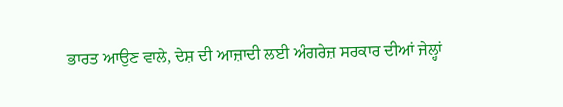ਭਾਰਤ ਆਉਣ ਵਾਲੇ, ਦੇਸ਼ ਦੀ ਆਜ਼ਾਦੀ ਲਈ ਅੰਗਰੇਜ਼ ਸਰਕਾਰ ਦੀਆਂ ਜੇਲ੍ਹਾਂ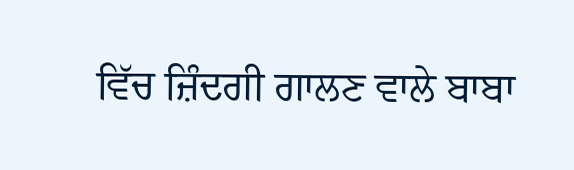ਵਿੱਚ ਜ਼ਿੰਦਗੀ ਗਾਲਣ ਵਾਲੇ ਬਾਬਾ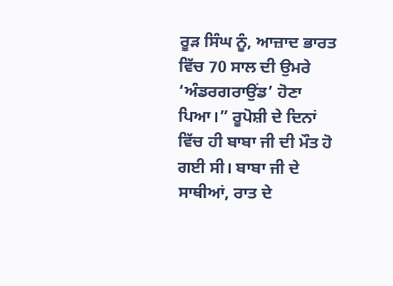ਰੂੜ ਸਿੰਘ ਨੂੰ, ਆਜ਼ਾਦ ਭਾਰਤ ਵਿੱਚ 70 ਸਾਲ ਦੀ ਉਮਰੇ ‘ਅੰਡਰਗਰਾਉਂਡ’ ਹੋਣਾ ਪਿਆ।” ਰੂਪੋਸ਼ੀ ਦੇ ਦਿਨਾਂ ਵਿੱਚ ਹੀ ਬਾਬਾ ਜੀ ਦੀ ਮੌਤ ਹੋ ਗਈ ਸੀ। ਬਾਬਾ ਜੀ ਦੇ ਸਾਥੀਆਂ, ਰਾਤ ਦੇ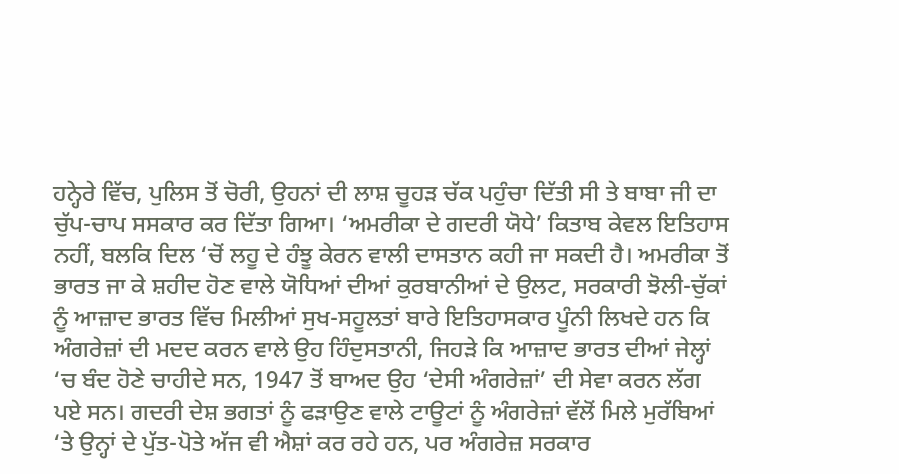ਹਨ੍ਹੇਰੇ ਵਿੱਚ, ਪੁਲਿਸ ਤੋਂ ਚੋਰੀ, ਉਹਨਾਂ ਦੀ ਲਾਸ਼ ਚੂਹੜ ਚੱਕ ਪਹੁੰਚਾ ਦਿੱਤੀ ਸੀ ਤੇ ਬਾਬਾ ਜੀ ਦਾ ਚੁੱਪ-ਚਾਪ ਸਸਕਾਰ ਕਰ ਦਿੱਤਾ ਗਿਆ। ‘ਅਮਰੀਕਾ ਦੇ ਗਦਰੀ ਯੋਧੇ’ ਕਿਤਾਬ ਕੇਵਲ ਇਤਿਹਾਸ ਨਹੀਂ, ਬਲਕਿ ਦਿਲ ‘ਚੋਂ ਲਹੂ ਦੇ ਹੰਝੂ ਕੇਰਨ ਵਾਲੀ ਦਾਸਤਾਨ ਕਹੀ ਜਾ ਸਕਦੀ ਹੈ। ਅਮਰੀਕਾ ਤੋਂ ਭਾਰਤ ਜਾ ਕੇ ਸ਼ਹੀਦ ਹੋਣ ਵਾਲੇ ਯੋਧਿਆਂ ਦੀਆਂ ਕੁਰਬਾਨੀਆਂ ਦੇ ਉਲਟ, ਸਰਕਾਰੀ ਝੋਲੀ-ਚੁੱਕਾਂ ਨੂੰ ਆਜ਼ਾਦ ਭਾਰਤ ਵਿੱਚ ਮਿਲੀਆਂ ਸੁਖ-ਸਹੂਲਤਾਂ ਬਾਰੇ ਇਤਿਹਾਸਕਾਰ ਪੂੰਨੀ ਲਿਖਦੇ ਹਨ ਕਿ ਅੰਗਰੇਜ਼ਾਂ ਦੀ ਮਦਦ ਕਰਨ ਵਾਲੇ ਉਹ ਹਿੰਦੁਸਤਾਨੀ, ਜਿਹੜੇ ਕਿ ਆਜ਼ਾਦ ਭਾਰਤ ਦੀਆਂ ਜੇਲ੍ਹਾਂ ‘ਚ ਬੰਦ ਹੋਣੇ ਚਾਹੀਦੇ ਸਨ, 1947 ਤੋਂ ਬਾਅਦ ਉਹ ‘ਦੇਸੀ ਅੰਗਰੇਜ਼ਾਂ’ ਦੀ ਸੇਵਾ ਕਰਨ ਲੱਗ ਪਏ ਸਨ। ਗਦਰੀ ਦੇਸ਼ ਭਗਤਾਂ ਨੂੰ ਫੜਾਉਣ ਵਾਲੇ ਟਾਊਟਾਂ ਨੂੰ ਅੰਗਰੇਜ਼ਾਂ ਵੱਲੋਂ ਮਿਲੇ ਮੁਰੱਬਿਆਂ ‘ਤੇ ਉਨ੍ਹਾਂ ਦੇ ਪੁੱਤ-ਪੋਤੇ ਅੱਜ ਵੀ ਐਸ਼ਾਂ ਕਰ ਰਹੇ ਹਨ, ਪਰ ਅੰਗਰੇਜ਼ ਸਰਕਾਰ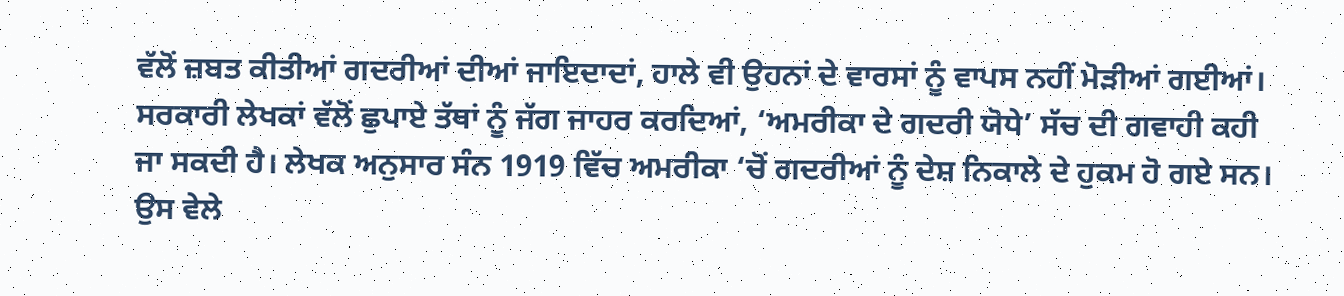ਵੱਲੋਂ ਜ਼ਬਤ ਕੀਤੀਆਂ ਗਦਰੀਆਂ ਦੀਆਂ ਜਾਇਦਾਦਾਂ, ਹਾਲੇ ਵੀ ਉਹਨਾਂ ਦੇ ਵਾਰਸਾਂ ਨੂੰ ਵਾਪਸ ਨਹੀਂ ਮੋੜੀਆਂ ਗਈਆਂ।
ਸਰਕਾਰੀ ਲੇਖਕਾਂ ਵੱਲੋਂ ਛੁਪਾਏ ਤੱਥਾਂ ਨੂੰ ਜੱਗ ਜਾਹਰ ਕਰਦਿਆਂ, ‘ਅਮਰੀਕਾ ਦੇ ਗਦਰੀ ਯੋਧੇ’ ਸੱਚ ਦੀ ਗਵਾਹੀ ਕਹੀ ਜਾ ਸਕਦੀ ਹੈ। ਲੇਖਕ ਅਨੁਸਾਰ ਸੰਨ 1919 ਵਿੱਚ ਅਮਰੀਕਾ ‘ਚੋਂ ਗਦਰੀਆਂ ਨੂੰ ਦੇਸ਼ ਨਿਕਾਲੇ ਦੇ ਹੁਕਮ ਹੋ ਗਏ ਸਨ। ਉਸ ਵੇਲੇ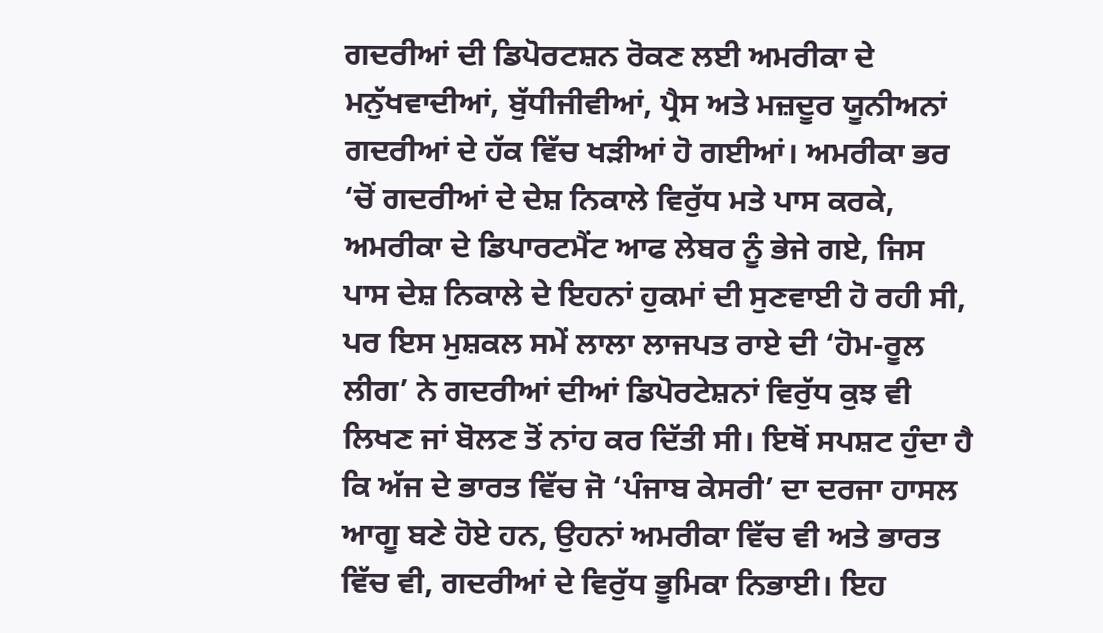ਗਦਰੀਆਂ ਦੀ ਡਿਪੋਰਟਸ਼ਨ ਰੋਕਣ ਲਈ ਅਮਰੀਕਾ ਦੇ ਮਨੁੱਖਵਾਦੀਆਂ, ਬੁੱਧੀਜੀਵੀਆਂ, ਪ੍ਰੈਸ ਅਤੇ ਮਜ਼ਦੂਰ ਯੂਨੀਅਨਾਂ ਗਦਰੀਆਂ ਦੇ ਹੱਕ ਵਿੱਚ ਖੜੀਆਂ ਹੋ ਗਈਆਂ। ਅਮਰੀਕਾ ਭਰ ‘ਚੋਂ ਗਦਰੀਆਂ ਦੇ ਦੇਸ਼ ਨਿਕਾਲੇ ਵਿਰੁੱਧ ਮਤੇ ਪਾਸ ਕਰਕੇ, ਅਮਰੀਕਾ ਦੇ ਡਿਪਾਰਟਮੈਂਟ ਆਫ ਲੇਬਰ ਨੂੰ ਭੇਜੇ ਗਏ, ਜਿਸ ਪਾਸ ਦੇਸ਼ ਨਿਕਾਲੇ ਦੇ ਇਹਨਾਂ ਹੁਕਮਾਂ ਦੀ ਸੁਣਵਾਈ ਹੋ ਰਹੀ ਸੀ, ਪਰ ਇਸ ਮੁਸ਼ਕਲ ਸਮੇਂ ਲਾਲਾ ਲਾਜਪਤ ਰਾਏ ਦੀ ‘ਹੋਮ-ਰੂਲ ਲੀਗ’ ਨੇ ਗਦਰੀਆਂ ਦੀਆਂ ਡਿਪੋਰਟੇਸ਼ਨਾਂ ਵਿਰੁੱਧ ਕੁਝ ਵੀ ਲਿਖਣ ਜਾਂ ਬੋਲਣ ਤੋਂ ਨਾਂਹ ਕਰ ਦਿੱਤੀ ਸੀ। ਇਥੋਂ ਸਪਸ਼ਟ ਹੁੰਦਾ ਹੈ ਕਿ ਅੱਜ ਦੇ ਭਾਰਤ ਵਿੱਚ ਜੋ ‘ਪੰਜਾਬ ਕੇਸਰੀ’ ਦਾ ਦਰਜਾ ਹਾਸਲ ਆਗੂ ਬਣੇ ਹੋਏ ਹਨ, ਉਹਨਾਂ ਅਮਰੀਕਾ ਵਿੱਚ ਵੀ ਅਤੇ ਭਾਰਤ ਵਿੱਚ ਵੀ, ਗਦਰੀਆਂ ਦੇ ਵਿਰੁੱਧ ਭੂਮਿਕਾ ਨਿਭਾਈ। ਇਹ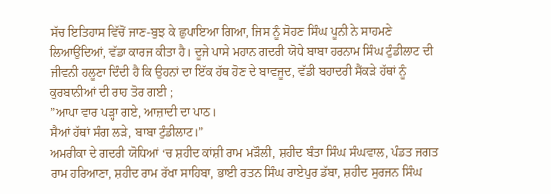ਸੱਚ ਇਤਿਹਾਸ ਵਿੱਚੋਂ ਜਾਣ-ਬੁਝ ਕੇ ਛੁਪਾਇਆ ਗਿਆ, ਜਿਸ ਨੂੰ ਸੋਹਣ ਸਿੰਘ ਪੂਨੀ ਨੇ ਸਾਹਮਣੇ ਲਿਆਉਂਦਿਆਂ, ਵੱਡਾ ਕਾਰਜ ਕੀਤਾ ਹੈ। ਦੂਜੇ ਪਾਸੇ ਮਹਾਨ ਗਦਰੀ ਯੋਧੇ ਬਾਬਾ ਹਰਨਾਮ ਸਿੰਘ ਟੁੰਡੀਲਾਟ ਦੀ ਜੀਵਨੀ ਹਲੂਣਾ ਦਿੰਦੀ ਹੈ ਕਿ ਉਹਨਾਂ ਦਾ ਇੱਕ ਹੱਥ ਹੋਣ ਦੇ ਬਾਵਜੂਦ, ਵੱਡੀ ਬਹਾਦਰੀ ਸੈਂਕੜੇ ਹੱਥਾਂ ਨੂੰ ਕੁਰਬਾਨੀਆਂ ਦੀ ਰਾਹ ਤੋਰ ਗਈ ;
”ਆਪਾ ਵਾਰ ਪੜ੍ਹਾ ਗਏ, ਆਜ਼ਾਦੀ ਦਾ ਪਾਠ।
ਸੈਆਂ ਹੱਥਾਂ ਸੰਗ ਲੜੇ, ਬਾਬਾ ਟੁੰਡੀਲਾਟ।”
ਅਮਰੀਕਾ ਦੇ ਗਦਰੀ ਯੋਧਿਆਂ ‘ਚ ਸ਼ਹੀਦ ਕਾਂਸ਼ੀ ਰਾਮ ਮੜੌਲੀ, ਸ਼ਹੀਦ ਬੰਤਾ ਸਿੰਘ ਸੰਘਵਾਲ, ਪੰਡਤ ਜਗਤ ਰਾਮ ਹਰਿਆਣਾ, ਸ਼ਹੀਦ ਰਾਮ ਰੱਖਾ ਸਾਹਿਬਾ, ਭਾਈ ਰਤਨ ਸਿੰਘ ਰਾਏਪੁਰ ਡੱਬਾ, ਸ਼ਹੀਦ ਸੁਰਜਨ ਸਿੰਘ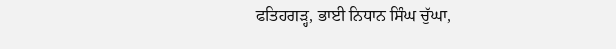ਫਤਿਹਗੜ੍ਹ, ਭਾਈ ਨਿਧਾਨ ਸਿੰਘ ਚੁੱਘਾ,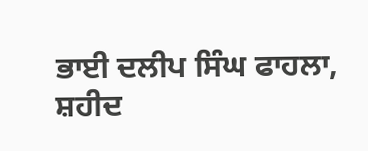ਭਾਈ ਦਲੀਪ ਸਿੰਘ ਫਾਹਲਾ, ਸ਼ਹੀਦ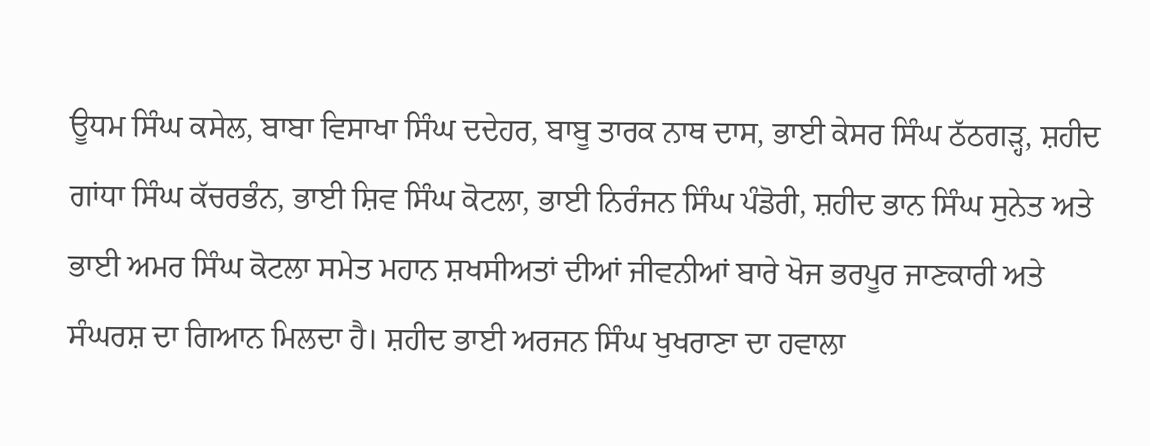ਊਧਮ ਸਿੰਘ ਕਸੇਲ, ਬਾਬਾ ਵਿਸਾਖਾ ਸਿੰਘ ਦਦੇਹਰ, ਬਾਬੂ ਤਾਰਕ ਨਾਥ ਦਾਸ, ਭਾਈ ਕੇਸਰ ਸਿੰਘ ਠੱਠਗੜ੍ਹ, ਸ਼ਹੀਦ ਗਾਂਧਾ ਸਿੰਘ ਕੱਚਰਭੰਨ, ਭਾਈ ਸ਼ਿਵ ਸਿੰਘ ਕੋਟਲਾ, ਭਾਈ ਨਿਰੰਜਨ ਸਿੰਘ ਪੰਡੋਰੀ, ਸ਼ਹੀਦ ਭਾਨ ਸਿੰਘ ਸੁਨੇਤ ਅਤੇ ਭਾਈ ਅਮਰ ਸਿੰਘ ਕੋਟਲਾ ਸਮੇਤ ਮਹਾਨ ਸ਼ਖਸੀਅਤਾਂ ਦੀਆਂ ਜੀਵਨੀਆਂ ਬਾਰੇ ਖੋਜ ਭਰਪੂਰ ਜਾਣਕਾਰੀ ਅਤੇ ਸੰਘਰਸ਼ ਦਾ ਗਿਆਨ ਮਿਲਦਾ ਹੈ। ਸ਼ਹੀਦ ਭਾਈ ਅਰਜਨ ਸਿੰਘ ਖੁਖਰਾਣਾ ਦਾ ਹਵਾਲਾ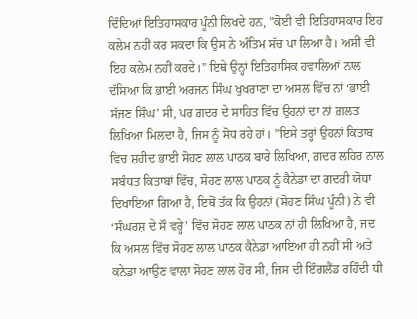ਦਿੰਦਿਆਂ ਇਤਿਹਾਸਕਾਰ ਪੂੰਨੀ ਲਿਖਦੇ ਹਨ, ”ਕੋਈ ਵੀ ਇਤਿਹਾਸਕਾਰ ਇਹ ਕਲੇਮ ਨਹੀਂ ਕਰ ਸਕਦਾ ਕਿ ਉਸ ਨੇ ਅੰਤਿਮ ਸੱਚ ਪਾ ਲਿਆ ਹੈ। ਅਸੀਂ ਵੀ ਇਹ ਕਲੇਮ ਨਹੀਂ ਕਰਦੇ।” ਇਥੇ ਉਨ੍ਹਾਂ ਇਤਿਹਾਸਿਕ ਹਵਾਲਿਆਂ ਨਾਲ ਦੱਸਿਆ ਕਿ ਭਾਈ ਅਰਜਨ ਸਿੰਘ ਖੁਖਰਾਣਾ ਦਾ ਅਸਲ ਵਿੱਚ ਨਾਂ ‘ਭਾਈ ਸੱਜਣ ਸਿੰਘ’ ਸੀ, ਪਰ ਗ਼ਦਰ ਦੇ ਸਾਹਿਤ ਵਿੱਚ ਉਹਨਾਂ ਦਾ ਨਾਂ ਗ਼ਲਤ ਲਿਖਿਆ ਮਿਲਦਾ ਹੈ, ਜਿਸ ਨੂੰ ਸੋਧ ਰਹੇ ਹਾਂ। ”ਇਸੇ ਤਰ੍ਹਾਂ ਉਹਨਾਂ ਕਿਤਾਬ ਵਿਚ ਸ਼ਹੀਦ ਭਾਈ ਸੋਹਣ ਲਾਲ ਪਾਠਕ ਬਾਰੇ ਲਿਖਿਆ, ਗ਼ਦਰ ਲਹਿਰ ਨਾਲ ਸਬੰਧਤ ਕਿਤਾਬਾਂ ਵਿੱਚ, ਸੋਹਣ ਲਾਲ ਪਾਠਕ ਨੂੰ ਕੈਨੇਡਾ ਦਾ ਗਦਰੀ ਯੋਧਾ ਦਿਖਾਇਆ ਗਿਆ ਹੈ, ਇਥੋਂ ਤੱਕ ਕਿ ਉਹਨਾਂ (ਸੋਹਣ ਸਿੰਘ ਪੂੰਨੀ) ਨੇ ਵੀ ‘ਸੰਘਰਸ਼ ਦੇ ਸੌ ਵਰ੍ਹੇ’ ਵਿੱਚ ਸੋਹਣ ਲਾਲ ਪਾਠਕ ਨਾਂ ਹੀ ਲਿਖਿਆ ਹੈ, ਜਦ ਕਿ ਅਸਲ ਵਿੱਚ ਸੋਹਣ ਲਾਲ ਪਾਠਕ ਕੈਨੇਡਾ ਆਇਆ ਹੀ ਨਹੀਂ ਸੀ ਅਤੇ ਕਨੇਡਾ ਆਉਣ ਵਾਲਾ ਸੋਹਣ ਲਾਲ ਹੋਰ ਸੀ, ਜਿਸ ਦੀ ਇੰਗਲੈਂਡ ਰਹਿੰਦੀ ਧੀ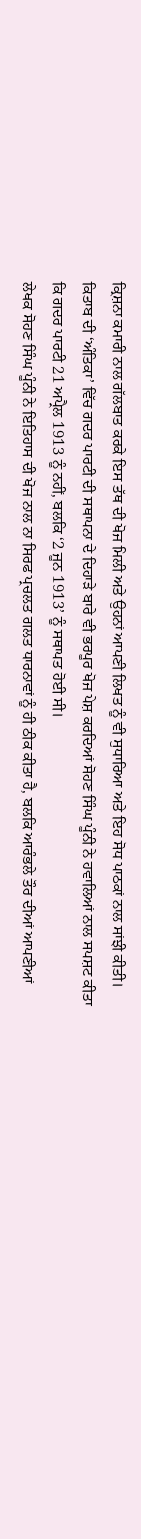ਕ੍ਰਿਸ਼ਨਾ ਕਮਾਰੀ ਨਾਲ ਗੱਲਬਾਤ ਕਰਕੇ ਇਸ ਤੱਥ ਦੀ ਖੋਜ ਮਿਲੀ ਅਤੇ ਉਹਨਾਂ ਆਪਣੀ ਲਿਖਤ ਨੂੰ ਵੀ ਸੁਧਾਰਿਆ ਅਤੇ ਇਹ ਸੋਧ ਪਾਠਕਾਂ ਨਾਲ ਸਾਂਝੀ ਕੀਤੀ। ਕਿਤਾਬ ਦੀ ‘ਅੰਤਿਕਾ’ ਵਿੱਚ ਗਦਰ ਪਾਰਟੀ ਦੀ ਸਥਾਪਨਾ ਦੇ ਦਿਹਾੜੇ ਬਾਰੇ ਵੀ ਭਰਪੂਰ ਖੋਜ ਪੇਸ਼ ਕਰਦਿਆਂ ਸੋਹਣ ਸਿੰਘ ਪੂੰਨੀ ਨੇ ਹਵਾਲਿਆਂ ਨਾਲ ਸਪਸ਼ਟ ਕੀਤਾ ਕਿ ਗਦਰ ਪਾਰਟੀ 21 ਅਪ੍ਰੈਲ 1913 ਨੂੰ ਨਹੀਂ, ਬਲਕਿ ‘2 ਜੂਨ 1913’ ਨੂੰ ਸਥਾਪਤ ਹੋਈ ਸੀ।
ਲੇਖਕ ਸੋਹਣ ਸਿੰਘ ਪੂੰਨੀ ਨੇ ਇਤਿਹਾਸ ਦੀ ਖੋਜ ਨਾਲ ਨਾ ਸਿਰਫ ਪ੍ਰਚਲਤ ਗਲਤ ਧਾਰਨਾਵਾਂ ਨੂੰ ਹੀ ਠੀਕ ਕੀਤਾ ਹੈ, ਬਲਕਿ ਆਰੰਭਲੇ ਤੌਰ ਦੀਆਂ ਆਪਣੀਆਂ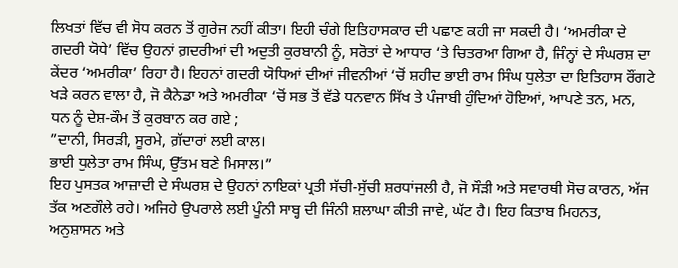ਲਿਖਤਾਂ ਵਿੱਚ ਵੀ ਸੋਧ ਕਰਨ ਤੋਂ ਗੁਰੇਜ ਨਹੀਂ ਕੀਤਾ। ਇਹੀ ਚੰਗੇ ਇਤਿਹਾਸਕਾਰ ਦੀ ਪਛਾਣ ਕਹੀ ਜਾ ਸਕਦੀ ਹੈ। ‘ਅਮਰੀਕਾ ਦੇ ਗਦਰੀ ਯੋਧੇ’ ਵਿੱਚ ਉਹਨਾਂ ਗ਼ਦਰੀਆਂ ਦੀ ਅਦੁਤੀ ਕੁਰਬਾਨੀ ਨੂੰ, ਸਰੋਤਾਂ ਦੇ ਆਧਾਰ ‘ਤੇ ਚਿਤਰਆ ਗਿਆ ਹੈ, ਜਿੰਨ੍ਹਾਂ ਦੇ ਸੰਘਰਸ਼ ਦਾ ਕੇਂਦਰ ‘ਅਮਰੀਕਾ’ ਰਿਹਾ ਹੈ। ਇਹਨਾਂ ਗਦਰੀ ਯੋਧਿਆਂ ਦੀਆਂ ਜੀਵਨੀਆਂ ‘ਚੋਂ ਸ਼ਹੀਦ ਭਾਈ ਰਾਮ ਸਿੰਘ ਧੁਲੇਤਾ ਦਾ ਇਤਿਹਾਸ ਰੌਂਗਟੇ ਖੜੇ ਕਰਨ ਵਾਲਾ ਹੈ, ਜੋ ਕੈਨੇਡਾ ਅਤੇ ਅਮਰੀਕਾ ‘ਚੋਂ ਸਭ ਤੋਂ ਵੱਡੇ ਧਨਵਾਨ ਸਿੱਖ ਤੇ ਪੰਜਾਬੀ ਹੁੰਦਿਆਂ ਹੋਇਆਂ, ਆਪਣੇ ਤਨ, ਮਨ, ਧਨ ਨੂੰ ਦੇਸ਼-ਕੌਮ ਤੋਂ ਕੁਰਬਾਨ ਕਰ ਗਏ ;
”ਦਾਨੀ, ਸਿਰੜੀ, ਸੂਰਮੇ, ਗ਼ੱਦਾਰਾਂ ਲਈ ਕਾਲ।
ਭਾਈ ਧੁਲੇਤਾ ਰਾਮ ਸਿੰਘ, ਉੱਤਮ ਬਣੇ ਮਿਸਾਲ।”
ਇਹ ਪੁਸਤਕ ਆਜ਼ਾਦੀ ਦੇ ਸੰਘਰਸ਼ ਦੇ ਉਹਨਾਂ ਨਾਇਕਾਂ ਪ੍ਰਤੀ ਸੱਚੀ-ਸੁੱਚੀ ਸ਼ਰਧਾਂਜਲੀ ਹੈ, ਜੋ ਸੌੜੀ ਅਤੇ ਸਵਾਰਥੀ ਸੋਚ ਕਾਰਨ, ਅੱਜ ਤੱਕ ਅਣਗੌਲੇ ਰਹੇ। ਅਜਿਹੇ ਉਪਰਾਲੇ ਲਈ ਪੂੰਨੀ ਸਾਬ੍ਹ ਦੀ ਜਿੰਨੀ ਸ਼ਲਾਘਾ ਕੀਤੀ ਜਾਵੇ, ਘੱਟ ਹੈ। ਇਹ ਕਿਤਾਬ ਮਿਹਨਤ, ਅਨੁਸ਼ਾਸਨ ਅਤੇ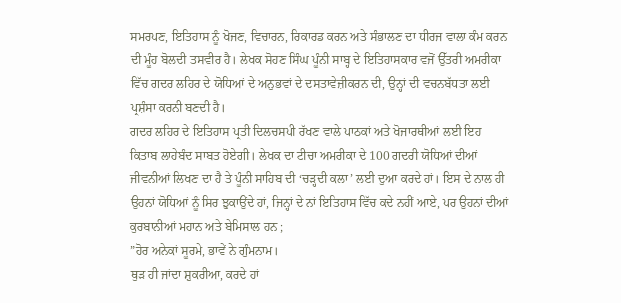ਸਮਰਪਣ, ਇਤਿਹਾਸ ਨੂੰ ਖੋਜਣ, ਵਿਚਾਰਨ, ਰਿਕਾਰਡ ਕਰਨ ਅਤੇ ਸੰਭਾਲਣ ਦਾ ਧੀਰਜ ਵਾਲਾ ਕੰਮ ਕਰਨ ਦੀ ਮੂੰਹ ਬੋਲਦੀ ਤਸਵੀਰ ਹੈ। ਲੇਖਕ ਸੋਹਣ ਸਿੰਘ ਪੂੰਨੀ ਸਾਬ੍ਹ ਦੇ ਇਤਿਹਾਸਕਾਰ ਵਜੋਂ ਉੱਤਰੀ ਅਮਰੀਕਾ ਵਿੱਚ ਗਦਰ ਲਹਿਰ ਦੇ ਯੋਧਿਆਂ ਦੇ ਅਨੁਭਵਾਂ ਦੇ ਦਸਤਾਵੇਜ਼ੀਕਰਨ ਦੀ, ਉਨ੍ਹਾਂ ਦੀ ਵਚਨਬੱਧਤਾ ਲਈ ਪ੍ਰਸ਼ੰਸਾ ਕਰਨੀ ਬਣਦੀ ਹੈ।
ਗਦਰ ਲਹਿਰ ਦੇ ਇਤਿਹਾਸ ਪ੍ਰਤੀ ਦਿਲਚਸਪੀ ਰੱਖਣ ਵਾਲੇ ਪਾਠਕਾਂ ਅਤੇ ਖੋਜਾਰਥੀਆਂ ਲਈ ਇਹ ਕਿਤਾਬ ਲਾਹੇਬੰਦ ਸਾਬਤ ਹੋਏਗੀ। ਲੇਖਕ ਦਾ ਟੀਚਾ ਅਮਰੀਕਾ ਦੇ 100 ਗਦਰੀ ਯੋਧਿਆਂ ਦੀਆਂ ਜੀਵਨੀਆਂ ਲਿਖਣ ਦਾ ਹੈ ਤੇ ਪੂੰਨੀ ਸਾਹਿਬ ਦੀ ‘ਚੜ੍ਹਦੀ ਕਲਾ’ ਲਈ ਦੁਆ ਕਰਦੇ ਹਾਂ। ਇਸ ਦੇ ਨਾਲ ਹੀ ਉਹਨਾਂ ਯੋਧਿਆਂ ਨੂੰ ਸਿਰ ਝੁਕਾਉਂਦੇ ਹਾਂ, ਜਿਨ੍ਹਾਂ ਦੇ ਨਾਂ ਇਤਿਹਾਸ ਵਿੱਚ ਕਦੇ ਨਹੀਂ ਆਏ, ਪਰ ਉਹਨਾਂ ਦੀਆਂ ਕੁਰਬਾਨੀਆਂ ਮਹਾਨ ਅਤੇ ਬੇਮਿਸਾਲ ਹਨ ;
”ਹੋਰ ਅਨੇਕਾਂ ਸੂਰਮੇ, ਭਾਵੇਂ ਨੇ ਗੁੰਮਨਾਮ।
ਥੁੜ ਹੀ ਜਾਂਦਾ ਸ਼ੁਕਰੀਆ, ਕਰਦੇ ਹਾਂ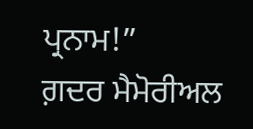ਪ੍ਰਨਾਮ!”
ਗ਼ਦਰ ਮੈਮੋਰੀਅਲ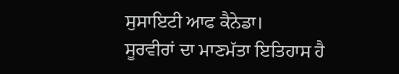ਸੁਸਾਇਟੀ ਆਫ ਕੈਨੇਡਾ।
ਸੂਰਵੀਰਾਂ ਦਾ ਮਾਣਮੱਤਾ ਇਤਿਹਾਸ ਹੈ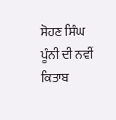ਸੋਹਣ ਸਿੰਘ ਪੂੰਨੀ ਦੀ ਨਵੀਂ ਕਿਤਾਬ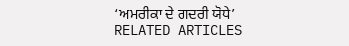‘ਅਮਰੀਕਾ ਦੇ ਗਦਰੀ ਯੋਧੇ’
RELATED ARTICLES